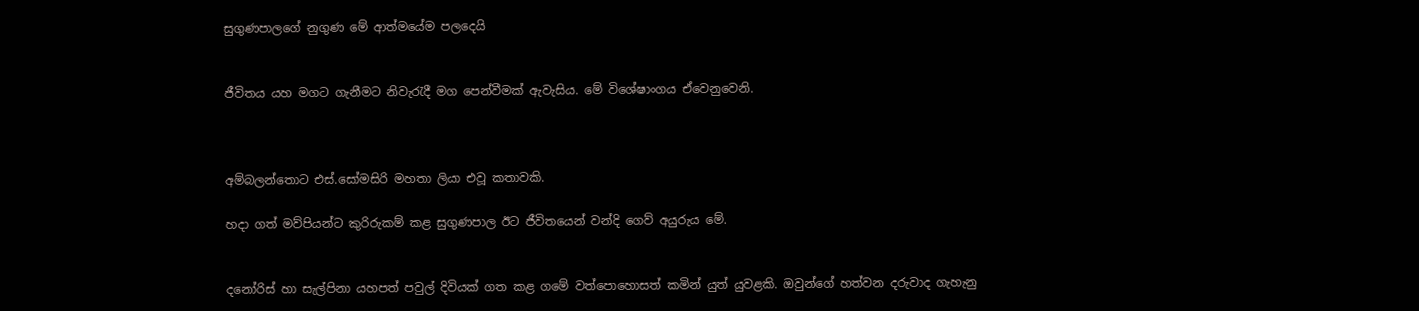සුගුණපාලගේ නුගුණ මේ ආත්මයේම පලදෙයි


ජීවිතය යහ මගට ගැනීමට නිවැරැදී මග පෙන්වීමක් ඇවැසිය. මේ විශේෂාංගය ඒවෙනුවෙනි.



අම්බලන්තොට එස්.සෝමසිරි මහතා ලියා එවූ කතාවකි.

හදා ගත් මව්පියන්ට කුරිරුකම් කළ සුගුණපාල ඊට ජීවිතයෙන් වන්දි ගෙව් අයුරුය මේ.


දනෝරිස් හා සැල්පිනා යහපත් පවුල් දිවියක් ගත කළ ගමේ වත්පොහොසත් කමින් යුත් යුවළකි. ඔවුන්ගේ හත්වන දරුවාද ගැහැනු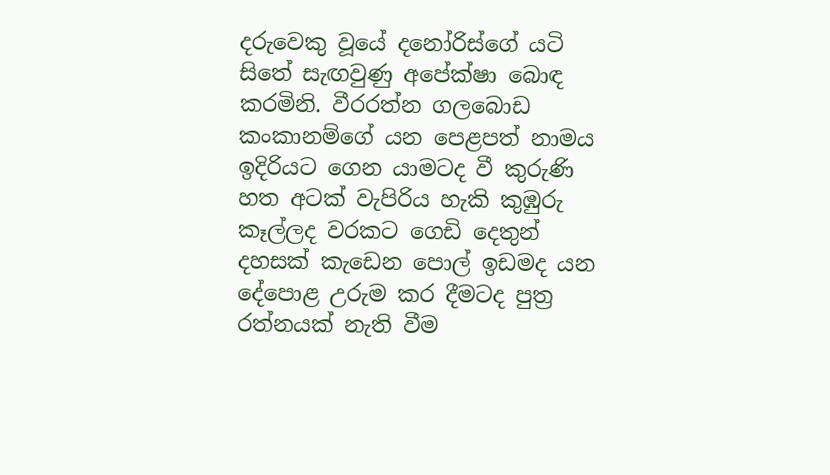දරුවෙකු වූයේ දනෝරිස්ගේ යටි සිතේ සැඟවුණු අපේක්ෂා බොඳ කරමිනි. වීරරත්න ගලබොඩ කංකානම්ගේ යන පෙළපත් නාමය ඉදිරියට ගෙන යාමටද වී කුරුණි හත අටක් වැපිරිය හැකි කුඹුරු කෑල්ලද වරකට ගෙඩි දෙතුන් දහසක් කැඩෙන පොල් ඉඩමද යන දේපොළ උරුම කර දීමටද පුත්‍ර රත්නයක් නැති වීම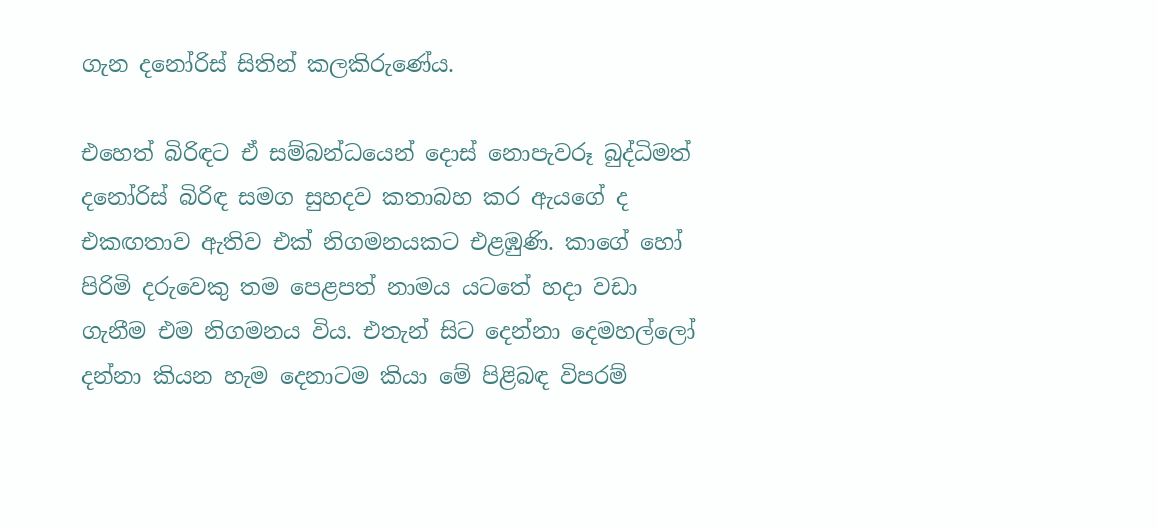ගැන දනෝරිස් සිතින් කලකිරුණේය.

එහෙත් බිරිඳට ඒ සම්බන්ධයෙන් දොස් නොපැවරූ බුද්ධිමත් දනෝරිස් බිරිඳ සමග සුහදව කතාබහ කර ඇයගේ ද එකඟතාව ඇතිව එක් නිගමනයකට එළඹුණි. කාගේ හෝ පිරිමි දරුවෙකු තම පෙළපත් නාමය යටතේ හදා වඩා ගැනීම එම නිගමනය විය. එතැන් සිට දෙන්නා දෙමහල්ලෝ දන්නා කියන හැම දෙනාටම කියා මේ පිළිබඳ විපරම්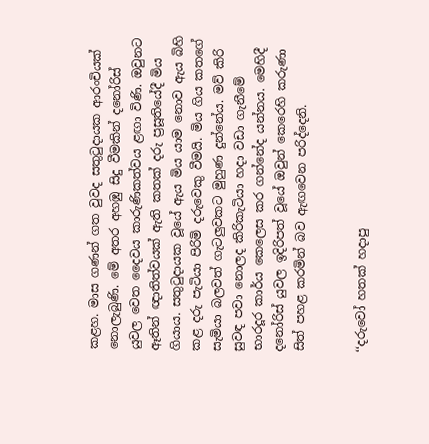කළහ. මාස ගණන් ගත වුවද සතුටුදායක ආරංචියක් නොලැබුණි. මේ අතර අහඹු සිදු වීමකින් දනෝරිස් යුවල වෙත දෛවය කාරුණිකත්වය ළඟා විණි. ඔවුනට ඈතින් ඥාතිත්වයක් ඇති කතක් දරු ප්‍රසූතියේදී මිය ගියාය. සතුටුදායක වූයේ ඇය මිය යාම නොව ඇය බිහි කළ දරු පැටියා පිරිමි දරුවෙකු වීමයි. මිය ගිය කතගේ සැමියා බලවත් ගැටලුවකට මුහුණ දුන්නේය. මව් කිරි සුවඳ පවා නොලද කිරිකැටියා හදා වඩා ගැනීමේ භාරදූර කාර්ය කෙලෙස කර ගන්නේද යන්නය. මෙහිදී දනෝරිස් යුවල ඉදිරිපත් වූයේ ඔවුන් කෙරෙහි කරුණා සිත් පහළ කරමින් බව ඇඟවෙන පරිද්දෙනි.


‘‘දරුවෝ හතක් හදාපු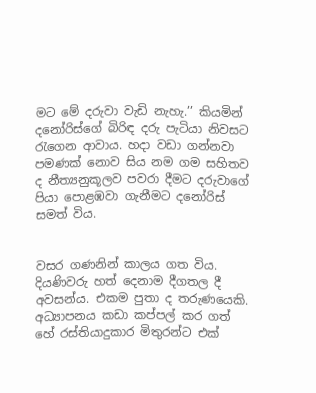මට මේ දරුවා වැඩි නැහැ.’’ කියමින් දනෝරිස්ගේ බිරිඳ දරු පැටියා නිවසට රැගෙන ආවාය. හදා වඩා ගන්නවා පමණක් නොව සිය නම ගම සහිතව ද නීත්‍යනුකූලව පවරා දීමට දරුවාගේ පියා පොළඹවා ගැනීමට දනෝරිස් සමත් විය.


වසර ගණනින් කාලය ගත විය. දියණිවරු හත් දෙනාම දීගතල දී අවසන්ය. එකම පුතා ද තරුණයෙකි. අධ්‍යාපනය කඩා කප්පල් කර ගත් හේ රස්තියාදුකාර මිතුරන්ට එක්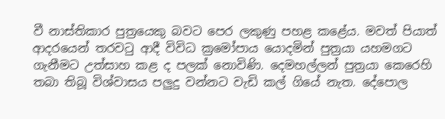වී නාස්තිකාර පුත්‍රයෙකු බවට පෙර ලකුණු පහළ කළේය. මවත් පියාත් ආදරයෙන් තරවටු ආදී විවිධ ක්‍රමෝපාය යොදමින් පුත්‍රයා යහමගට ගැනීමට උත්සාහ කළ ද පලක් නොවිණි. දෙමහල්ලන් පුත්‍රයා කෙරෙහි තබා තිබූ විශ්වාසය පලුදු වන්නට වැඩි කල් ගියේ නැත. දේපොල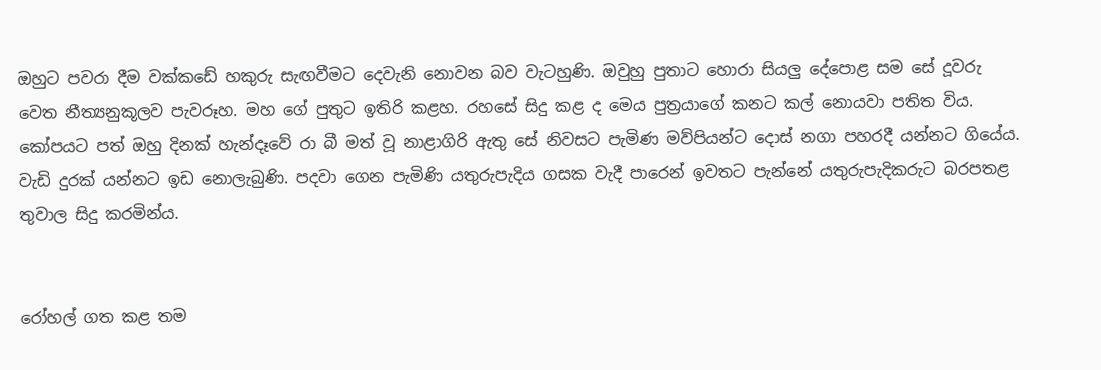ඔහුට පවරා දීම වක්කඩේ හකුරු සැඟවීමට දෙවැනි නොවන බව වැටහුණි. ඔවුහු පුතාට හොරා සියලු දේපොළ සම සේ දූවරු වෙත නීත්‍යනුකූලව පැවරූහ. මහ ගේ පුතුට ඉතිරි කළහ. රහසේ සිදු කළ ද මෙය පුත්‍රයාගේ කනට කල් නොයවා පතිත විය. කෝපයට පත් ඔහු දිනක් හැන්දෑවේ රා බී මත් වූ නාළාගිරි ඇතු සේ නිවසට පැමිණ මව්පියන්ට දොස් නගා පහරදී යන්නට ගියේය. වැඩි දුරක් යන්නට ඉඩ නොලැබුණි. පදවා ගෙන පැමිණි යතුරුපැදිය ගසක වැදී පාරෙන් ඉවතට පැන්නේ යතුරුපැදිකරුට බරපතළ තුවාල සිදු කරමින්ය.


රෝහල් ගත කළ තම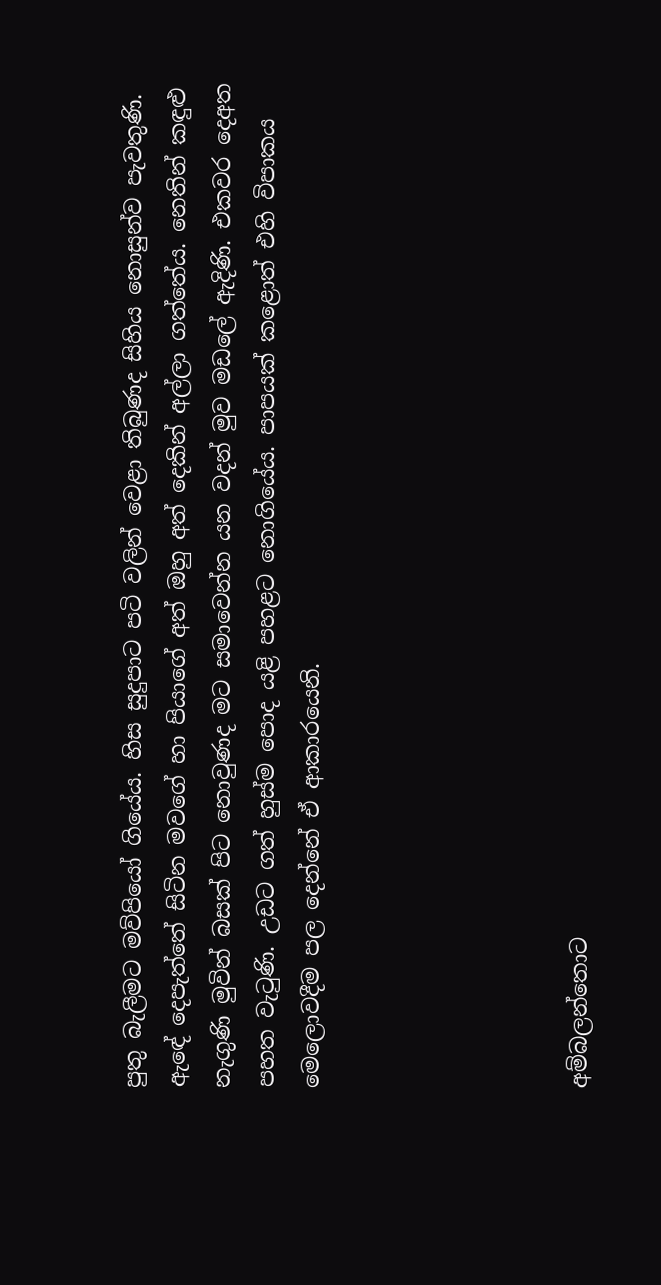පුතු බැලීමට මව්පියෝ ගියේය. හිස සුදුපාට පටි වලින් වෙළා තිබුණද සිහිය නොසුන්ව පැවතුණි. ඇඳේ දෙපැත්තේ සිටින මවගේ හා පියාගේ අත් ඔහු අත් දෙකින් අල්ලා ගත්තේය. නෙතින් කඳුළු නැගුණි මුවින් බසක් පිට නොවුණද මට සමාවෙන්න යන වදන් මුව මඩලේ ඇදිණි. එකවර දෙඅත පහත වැටුණි. උඩට ගත් හුස්ම පොද යළි පහළට නොගියේය. පාපයක් කළොත් එහි විපාකය මෙලොවදීම පල දෙන්නේ ඒ ආකාරයෙනි.





අම්බලන්තොට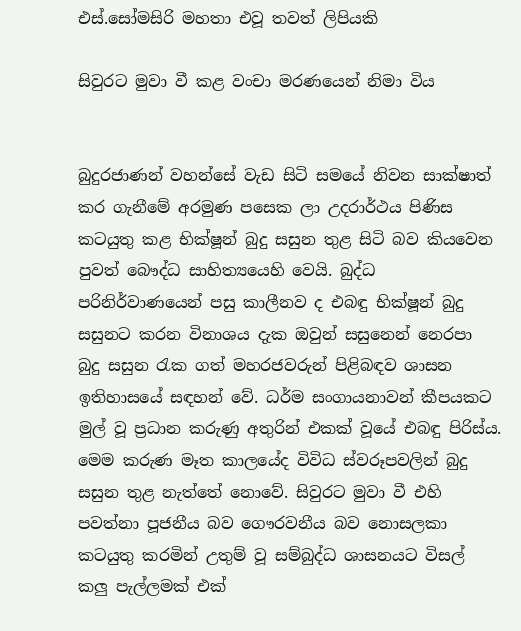එස්.සෝමසිරි මහතා එවූ තවත් ලිපියකි

සිවුරට මුවා වී කළ වංචා මරණයෙන් නිමා විය


බුදුරජාණන් වහන්සේ වැඩ සිටි සමයේ නිවන සාක්ෂාත් කර ගැනීමේ අරමුණ පසෙක ලා උදරාර්ථය පිණිස කටයුතු කළ භික්ෂූන් බුදු සසුන තුළ සිටි බව කියවෙන පුවත් බෞද්ධ සාහිත්‍යයෙහි වෙයි. බුද්ධ පරිනිර්වාණයෙන් පසු කාලීනව ද එබඳු භික්ෂූන් බුදු සසුනට කරන විනාශය දැක ඔවුන් සසුනෙන් නෙරපා බුදු සසුන රැක ගත් මහරජවරුන් පිළිබඳව ශාසන ඉතිහාසයේ සඳහන් වේ. ධර්ම සංගායනාවන් කීපයකට මුල් වූ ප්‍රධාන කරුණු අතුරින් එකක් වූයේ එබඳු පිරිස්ය. මෙම කරුණ මෑත කාලයේද විවිධ ස්වරූපවලින් බුදු සසුන තුළ නැත්තේ නොවේ. සිවුරට මුවා වී එහි පවත්නා පූජනීය බව ගෞරවනීය බව නොසලකා කටයුතු කරමින් උතුම් වූ සම්බුද්ධ ශාසනයට විසල් කලු පැල්ලමක් එක්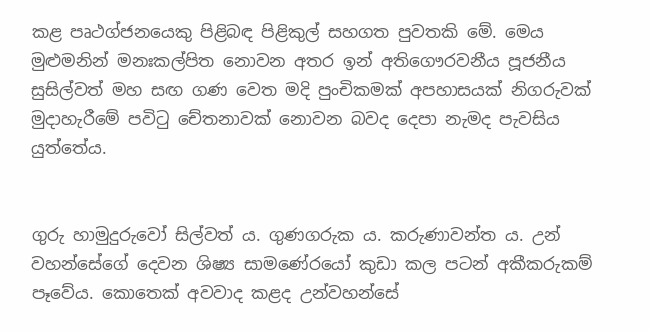කළ පෘථග්ජනයෙකු පිළිබඳ පිළිකුල් සහගත පුවතකි මේ. මෙය මුළුමනින් මනඃකල්පිත නොවන අතර ඉන් අතිගෞරවනීය පූජනීය සුසිල්වත් මහ සඟ ගණ වෙත මදි පුංචිකමක් අපහාසයක් නිගරුවක් මුදාහැරීමේ පවිටු චේතනාවක් නොවන බවද දෙපා නැමද පැවසිය යුත්තේය.


ගුරු හාමුදුරුවෝ සිල්වත් ය. ගුණගරුක ය. කරුණාවන්ත ය. උන් වහන්සේගේ දෙවන ශිෂ්‍ය සාමණේරයෝ කුඩා කල පටන් අකීකරුකම් පෑවේය. කොතෙක් අවවාද කළද උන්වහන්සේ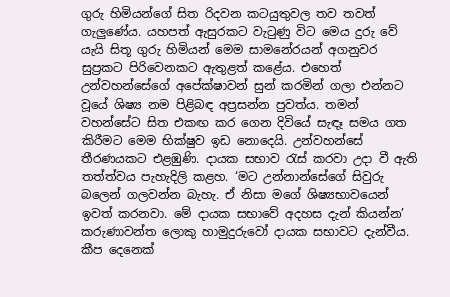ගුරු හිමියන්ගේ සිත රිදවන කටයුතුවල තව තවත් ගැලුණේය. යහපත් ඇසුරකට වැටුණු විට මෙය දුරු වේ යැයි සිතූ ගුරු හිමියන් මෙම සාමනේරයන් අගනුවර සුප්‍රකට පිරිවෙනකට ඇතුළත් කළේය. එහෙත් උන්වහන්සේගේ අපේක්ෂාවන් සුන් කරමින් ගලා එන්නට වූයේ ශිෂ්‍ය නම පිළිබඳ අප්‍රසන්න පුවත්ය. තමන් වහන්සේට සිත එකඟ කර ගෙන දිවියේ සැඳෑ සමය ගත කිරීමට මෙම භික්ෂුව ඉඩ නොදෙයි. උන්වහන්සේ තීරණයකට එළඹුණි. දායක සභාව රැස් කරවා උදා වී ඇති තත්ත්වය පැහැදිලි කළහ. ‘මට උන්නාන්සේගේ සිවුරු බලෙන් ගලවන්න බැහැ. ඒ නිසා මගේ ශිෂ්‍යභාවයෙන් ඉවත් කරනවා. මේ දායක සභාවේ අදහස දැන් කියන්න’ කරුණාවන්ත ලොකු හාමුදුරුවෝ දායක සභාවට දැන්වීය. කීප දෙනෙක්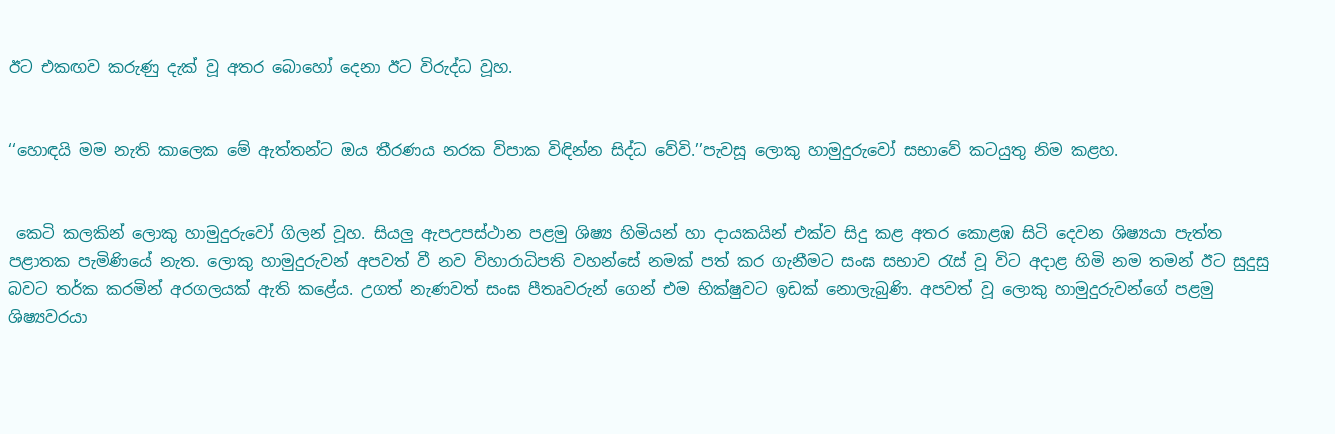ඊට එකඟව කරුණු දැක් වූ අතර බොහෝ දෙනා ඊට විරුද්ධ වූහ.


‘‘හොඳයි මම නැති කාලෙක මේ ඇත්තන්ට ඔය තීරණය නරක විපාක විඳින්න සිද්ධ වේවි.’’පැවසූ ලොකු හාමුදුරුවෝ සභාවේ කටයුතු නිම කළහ.


 කෙටි කලකින් ලොකු හාමුදුරුවෝ ගිලන් වූහ. සියලු ඇපඋපස්ථාන පළමු ශිෂ්‍ය හිමියන් හා දායකයින් එක්ව සිදු කළ අතර කොළඹ සිටි දෙවන ශිෂ්‍යයා පැත්ත පළාතක පැමිණියේ නැත. ලොකු හාමුදුරුවන් අපවත් වී නව විහාරාධිපති වහන්සේ නමක් පත් කර ගැනීමට සංඝ සභාව රැස් වූ විට අදාළ හිමි නම තමන් ඊට සුදුසු බවට තර්ක කරමින් අරගලයක් ඇති කළේය. උගත් නැණවත් සංඝ පීතෘවරුන් ගෙන් එම භික්ෂුවට ඉඩක් නොලැබුණි. අපවත් වූ ලොකු හාමුදුරුවන්ගේ පළමු ශිෂ්‍යවරයා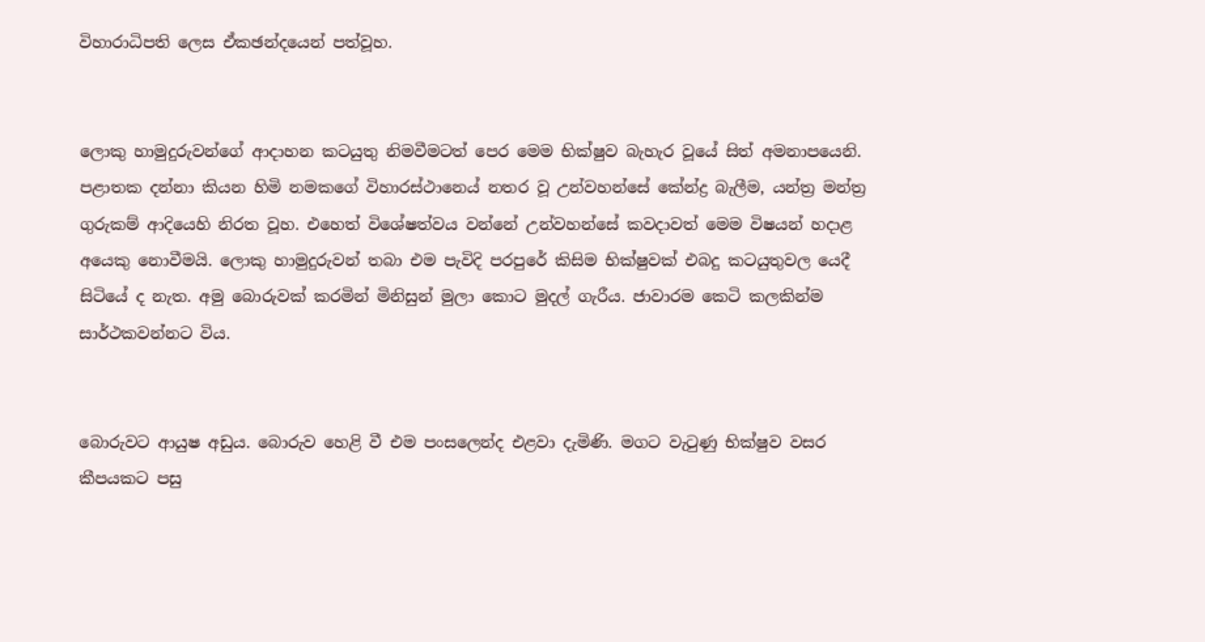විහාරාධිපති ලෙස ඒකඡන්දයෙන් පත්වූහ.


ලොකු හාමුදුරුවන්ගේ ආදාහන කටයුතු නිමවීමටත් පෙර මෙම භික්ෂුව බැහැර වූයේ සිත් අමනාපයෙනි. පළාතක දන්නා කියන හිමි නමකගේ විහාරස්ථානෙය් නතර වූ උන්වහන්සේ කේන්ද්‍ර බැලීම, යන්ත්‍ර මන්ත්‍ර ගුරුකම් ආදියෙහි නිරත වූහ. එහෙත් විශේෂත්වය වන්නේ උන්වහන්සේ කවදාවත් මෙම විෂයන් හදාළ අයෙකු නොවීමයි. ලොකු හාමුදුරුවන් තබා එම පැවිදි පරපුරේ කිසිම භික්ෂුවක් එබදු කටයුතුවල යෙදී සිටියේ ද නැත. අමු බොරුවක් කරමින් මිනිසුන් මුලා කොට මුදල් ගැරීය. ජාවාරම කෙටි කලකින්ම සාර්ථකවන්නට විය.


බොරුවට ආයුෂ අඩුය. බොරුව හෙළි වී එම පංසලෙන්ද එළවා දැමිණි. මගට වැටුණු භික්ෂුව වසර කීපයකට පසු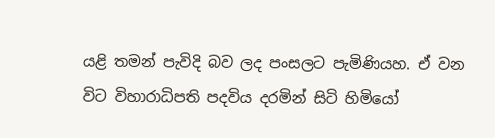යළි තමන් පැවිදි බව ලද පංසලට පැමිණියහ. ඒ වන විට විහාරාධිපති පදවිය දරමින් සිටි හිමියෝ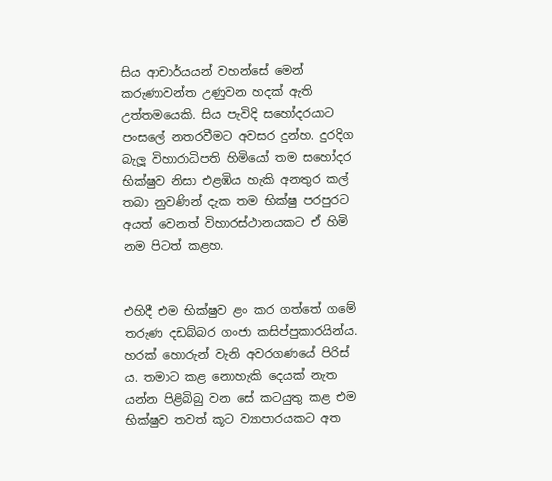සිය ආචාර්යයන් වහන්සේ මෙන් කරුණාවන්ත උණුවන හදක් ඇති උත්තමයෙකි. සිය පැවිදි සහෝදරයාට පංසලේ නතරවීමට අවසර දුන්හ. දුරදිග බැලූ විහාරාධිපති හිමියෝ තම සහෝදර භික්ෂුව නිසා එළඹිය හැකි අනතුර කල් තබා නුවණින් දැක තම භික්ෂු පරපුරට අයත් වෙනත් විහාරස්ථානයකට ඒ හිමි නම පිටත් කළහ.


එහිදී එම භික්ෂුව ළං කර ගත්තේ ගමේ තරුණ දඩබ්බර ගංජා කසිප්පුකාරයින්ය. හරක් හොරුන් වැනි අවරගණයේ පිරිස් ය. තමාට කළ නොහැකි දෙයක් නැත යන්න පිළිබිබු වන සේ කටයුතු කළ එම භික්ෂුව තවත් කූට ව්‍යාපාරයකට අත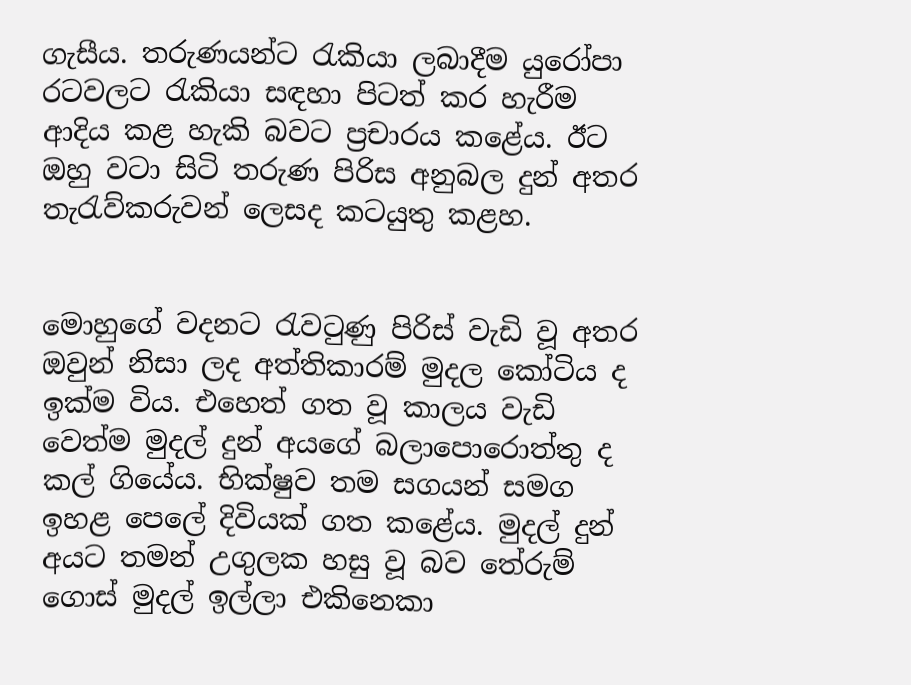ගැසීය. තරුණයන්ට රැකියා ලබාදීම යුරෝපා රටවලට රැකියා සඳහා පිටත් කර හැරීම ආදිය කළ හැකි බවට ප්‍රචාරය කළේය. ඊට ඔහු වටා සිටි තරුණ පිරිස අනුබල දුන් අතර තැරැව්කරුවන් ලෙසද කටයුතු කළහ.


මොහුගේ වදනට රැවටුණු පිරිස් වැඩි වූ අතර ඔවුන් නිසා ලද අත්තිකාරම් මුදල කෝටිය ද ඉක්ම විය. එහෙත් ගත වූ කාලය වැඩි වෙත්ම මුදල් දුන් අයගේ බලාපොරොත්තු ද කල් ගියේය. භික්ෂුව තම සගයන් සමග ඉහළ පෙලේ දිවියක් ගත කළේය. මුදල් දුන් අයට තමන් උගුලක හසු වූ බව තේරුම් ගොස් මුදල් ඉල්ලා එකිනෙකා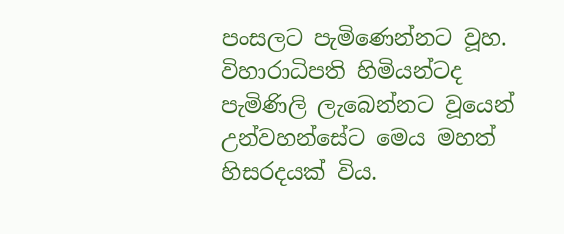පංසලට පැමිණෙන්නට වූහ. විහාරාධිපති හිමියන්ටද පැමිණිලි ලැබෙන්නට වූයෙන් උන්වහන්සේට මෙය මහත් හිසරදයක් විය.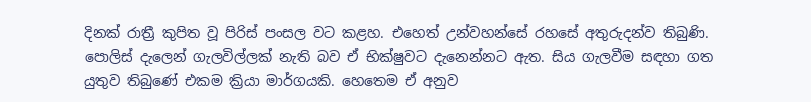දිනක් රාත්‍රී කුපිත වූ පිරිස් පංසල වට කළහ. එහෙත් උන්වහන්සේ රහසේ අතුරුදන්ව තිබුණි. පොලිස් දැලෙන් ගැලවිල්ලක් නැති බව ඒ භික්ෂුවට දැනෙන්නට ඇත. සිය ගැලවීම සඳහා ගත යුතුව තිබුණේ එකම ක්‍රියා මාර්ගයකි. හෙතෙම ඒ අනුව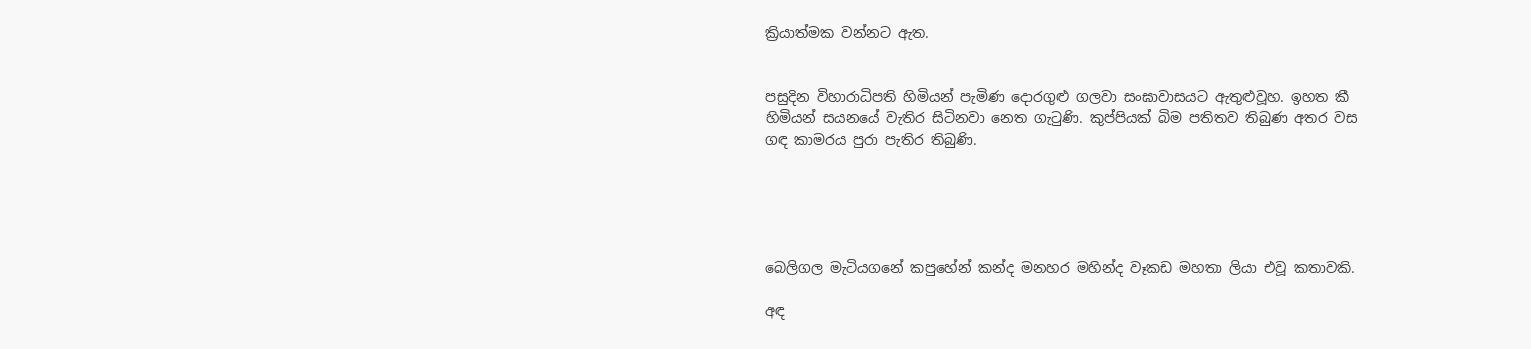ක්‍රියාත්මක වන්නට ඇත.


පසුදින විහාරාධිපති හිමියන් පැමිණ දොරගුළු ගලවා සංඝාවාසයට ඇතුළුවූහ. ඉහත කී හිමියන් සයනයේ වැතිර සිටිනවා නෙත ගැටුණි. කුප්පියක් බිම පතිතව තිබුණ අතර වස ගඳ කාමරය පුරා පැතිර තිබුණි.





බෙලිගල මැටියගනේ කපුහේන් කන්ද මනහර මහින්ද වෑකඩ මහතා ලියා එවූ කතාවකි.

අඳ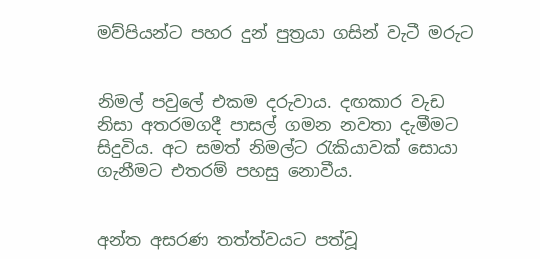මව්පියන්ට පහර දුන් පුත්‍රයා ගසින් වැටී මරුට


නිමල් පවුලේ එකම දරුවාය. දඟකාර වැඩ නිසා අතරමගදී පාසල් ගමන නවතා දැමීමට සිදුවිය. අට සමත් නිමල්ට රැකියාවක් සොයා ගැනීමට එතරම් පහසු නොවීය.


අන්ත අසරණ තත්ත්වයට පත්වූ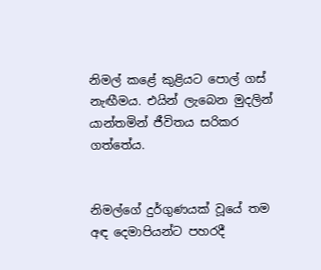නිමල් කළේ කුළියට පොල් ගස් නැඟීමය. එයින් ලැබෙන මුදලින් යාන්තමින් ජීවිතය සරිකර ගත්තේය.


නිමල්ගේ දුර්ගුණයක් වූයේ තම අඳ දෙමාපියන්ට පහරදී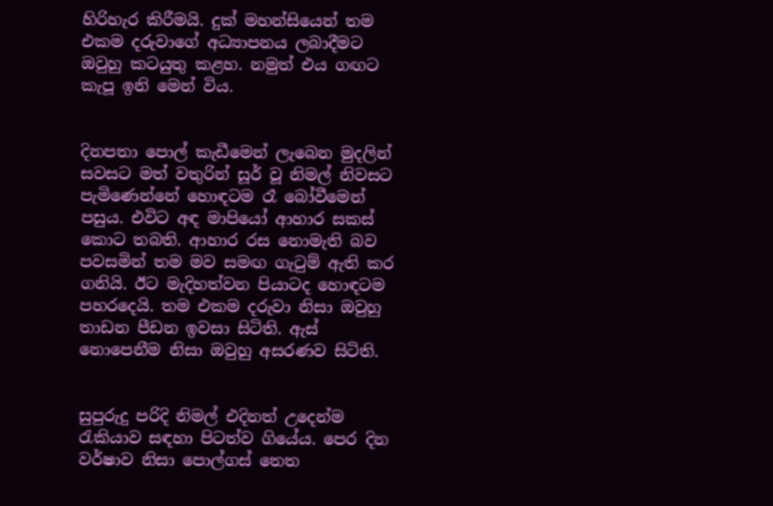හිරිහැර කිරීමයි. දුක් මහන්සියෙන් තම එකම දරුවාගේ අධ්‍යාපනය ලබාදීමට ඔවුහු කටයුතු කළහ. නමුත් එය ගඟට කැපූ ඉනි මෙන් විය.


දිනපතා පොල් කැඩීමෙන් ලැබෙන මුදලින් සවසට මත් වතුරින් සූර් වූ නිමල් නිවසට පැමිණෙන්නේ හොඳටම රෑ බෝවීමෙන් පසුය. එවිට අඳ මාපියෝ ආහාර සකස් කොට තබති. ආහාර රස නොමැති බව පවසමින් තම මව සමඟ ගැටුම් ඇති කර ගනියි. ඊට මැදිහත්වන පියාටද හොඳටම පහරදෙයි. තම එකම දරුවා නිසා ඔවුහු තාඩන පීඩන ඉවසා සිටිති. ඇස් නොපෙනීම නිසා ඔවුහු අසරණව සිටිති.


සුපුරුදු පරිදි නිමල් එදිනත් උදෙන්ම රැකියාව සඳහා පිටත්ව ගියේය. පෙර දින වර්ෂාව නිසා පොල්ගස් තෙත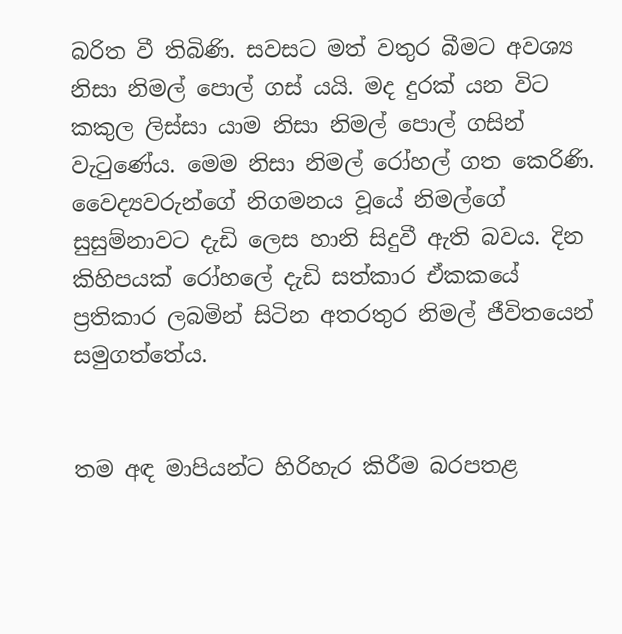බරිත වී තිබිණි. සවසට මත් වතුර බීමට අවශ්‍ය නිසා නිමල් පොල් ගස් යයි. මද දුරක් යන විට කකුල ලිස්සා යාම නිසා නිමල් පොල් ගසින් වැටුණේය. මෙම නිසා නිමල් රෝහල් ගත කෙරිණි. වෛද්‍යවරුන්ගේ නිගමනය වූයේ නිමල්ගේ සුසුම්නාවට දැඩි ලෙස හානි සිදුවී ඇති බවය. දින කිහිපයක් රෝහලේ දැඩි සත්කාර ඒකකයේ ප්‍රතිකාර ලබමින් සිටින අතරතුර නිමල් ජීවිතයෙන් සමුගත්තේය.


තම අඳ මාපියන්ට හිරිහැර කිරීම බරපතළ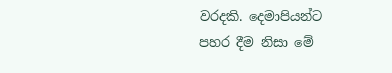වරදකි. දෙමාපියන්ට පහර දීම නිසා මේ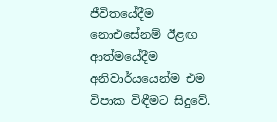ජීවිතයේදීම නොඑසේනම් ඊළඟ ආත්මයේදීම අනිවාර්යයෙන්ම එම විපාක විඳීමට සිදුවේ.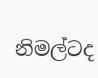නිමල්ටද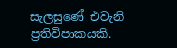සැලසුණේ එවැනි ප්‍රතිවිපාකයකි.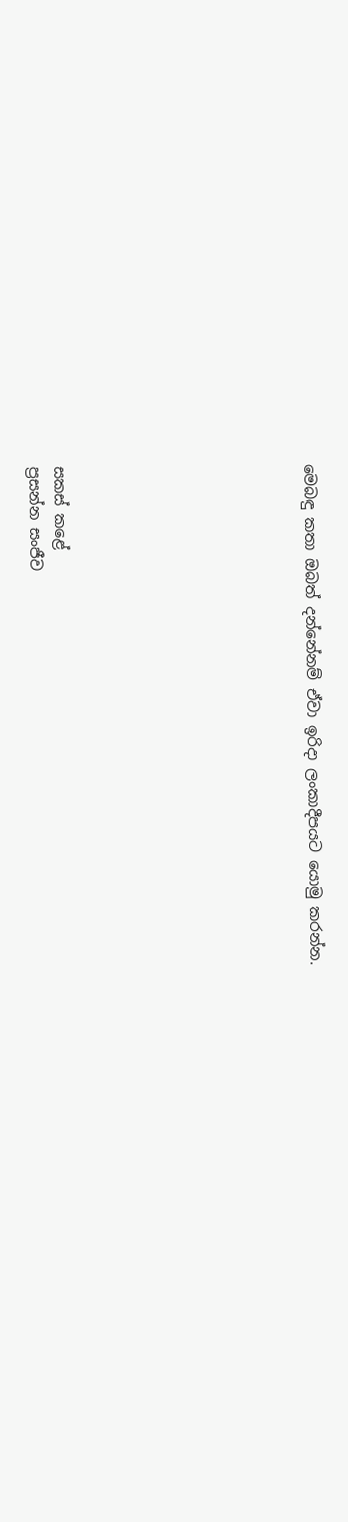මෙබඳු කතා ඔබත් දන්නේනම් ඒවා ඉරිදා ලංකාදීපයට යොමු කරන්න.









සකස් කළේ
ප්‍රසන්න සංජීව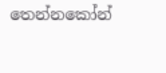තෙන්නකෝන්